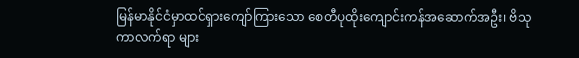မြန်မာနိုင်ငံမှာထင်ရှားကျော်ကြားသော စေတီပုထိုးကျောင်းကန်အဆောက်အဦး၊ ဗိသုကာလက်ရာ များ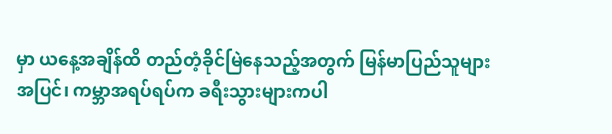မှာ ယနေ့အချိန်ထိ တည်တံ့ခိုင်မြဲနေသည့်အတွက် မြန်မာပြည်သူများအပြင်၊ ကမ္ဘာအရပ်ရပ်က ခရီးသွားများကပါ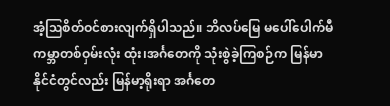အံ့ဩစိတ်ဝင်စားလျက်ရှိပါသည်။ ဘိလပ်မြေ မပေါ်ပေါက်မီ ကမ္ဘာတစ်ဝှမ်းလုံး ထုံး၊အင်္ဂတေကို သုံးစွဲခဲ့ကြစဉ်က မြန်မာနိုင်ငံတွင်လည်း မြန်မာ့ရိုးရာ အင်္ဂတေ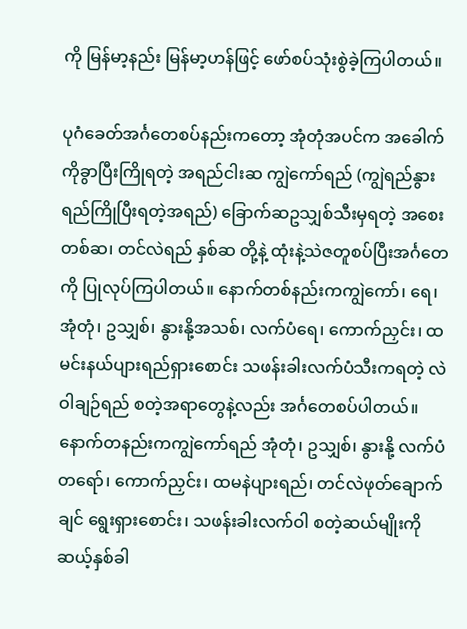ကို မြန်မာ့နည်း မြန်မာ့ဟန်ဖြင့် ဖော်စပ်သုံးစွဲခဲ့ကြပါတယ်။

ပုဂံခေတ်အင်္ဂတေစပ်နည်းကတော့ အုံတုံအပင်က အခေါက်ကိုခွာပြီးကြိုရတဲ့ အရည်ငါးဆ ကျွဲကော်ရည် (ကျွဲရည်နွားရည်ကြိုပြီးရတဲ့အရည်) ခြောက်ဆဥသျှစ်သီးမှရတဲ့ အစေးတစ်ဆ၊ တင်လဲရည် နှစ်ဆ တို့နဲ့ ထုံးနဲ့သဲဇတူစပ်ပြီးအင်္ဂတေကို ပြုလုပ်ကြပါတယ်။ နောက်တစ်နည်းကကျွဲကော်၊ ရေ၊ အုံတုံ၊ ဥသျှစ်၊ နွားနို့အသစ်၊ လက်ပံရေ၊ ကောက်ညှင်း၊ ထမင်းနယ်ပျားရည်ရှားစောင်း သဖန်းခါးလက်ပံသီးကရတဲ့ လဲဝါချဉ်ရည် စတဲ့အရာတွေနဲ့လည်း အင်္ဂတေစပ်ပါတယ်။ နောက်တနည်းကကျွဲကော်ရည် အုံတုံ၊ ဥသျှစ်၊ နွားနို့ လက်ပံတရော်၊ ကောက်ညှင်း၊ ထမနဲပျားရည်၊ တင်လဲဖုတ်ချောက်ချင် ရွေးရှားစောင်း၊ သဖန်းခါးလက်ဝါ စတဲ့ဆယ်မျိုးကိုဆယ့်နှစ်ခါ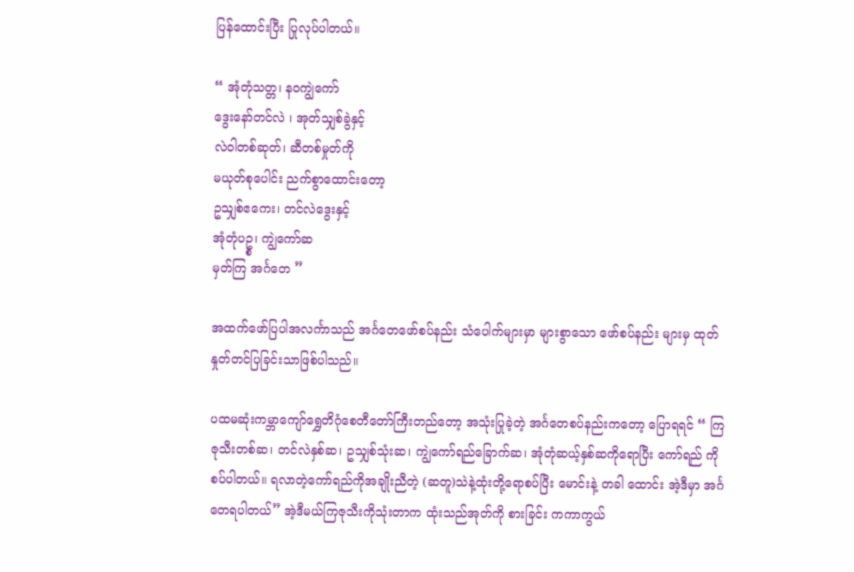ပြန်ထောင်းပြီး ပြုလုပ်ပါတယ်။

“ အုံတုံသတ္တ၊ နဝကျွဲကော်
ဒွေးနော်တင်လဲ ၊ အုတ်သျှစ်ခွဲနှင့်
လဲဝါတစ်ဆုတ်၊ ဆီတစ်မှုတ်ကို
မယုတ်စုပေါင်း ညက်စွာထောင်းတော့
ဥသျှစ်ဧကေး၊ တင်လဲဒွေးနှင့်
အုံတုံပဥ္စ၊ ကျွဲကော်ဆ
မှတ်ကြ အင်္ဂတေ ”

အထက်ဖော်ပြပါအလင်္ကာသည် အင်္ဂတေဖော်စပ်နည်း သံပေါက်များမှာ များစွာသော ဖော်စပ်နည်း များမှ ထုတ်နှုတ်တင်ပြခြင်းသာဖြစ်ပါသည်။

ပထမဆုံးကမ္ဘာကျော်ရွှေတိဂုံစေတီတော်ကြီးတည်တော့ အသုံးပြုခဲ့တဲ့ အင်္ဂတေစပ်နည်းကတော့ ပြောရရင် “ ကြဇုသီးတစ်ဆ၊ တင်လဲနှစ်ဆ၊ ဥသျှစ်သုံးဆ၊ ကျွဲကော်ရည်ခြောက်ဆ၊ အုံတုံဆယ့်နှစ်ဆကိုရောပြီး ကော်ရည် ကိုစပ်ပါတယ်။ ရလာတဲ့ကော်ရည်ကိုအချိုးညီတဲ့ (ဆတူ)သဲနဲ့ထုံးတို့ရောစပ်ပြီး မောင်းနဲ့ တခါ ထောင်း အဲ့ဒီမှာ အင်္ဂတေရပါတယ်” အဲ့ဒီမယ်ကြဇုသီးကိုသုံးတာက ထုံးသည်အုတ်ကို စားခြင်း ကကာကွယ်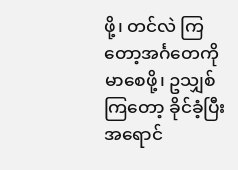ဖို့၊ တင်လဲ ကြတော့အင်္ဂတေကိုမာစေဖို့၊ ဥသျှစ်ကြတော့ ခိုင်ခံ့ပြီးအရောင်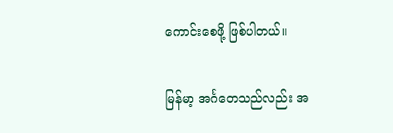ကောင်းစေဖို့ ဖြစ်ပါတယ်။

မြန်မာ့ အင်္ဂတေသည်လည်း အ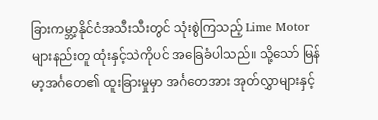ခြားကမ္ဘာ့နိုင်ငံအသီးသီးတွင် သုံးစွဲကြသည့် Lime Motor များနည်းတူ ထုံးနှင့်သဲကိုပင် အခြေခံပါသည်။ သို့သော် မြန်မာ့အင်္ဂတေ၏ ထူးခြားမှုမှာ အင်္ဂတေအား အုတ်လွှာများနှင့်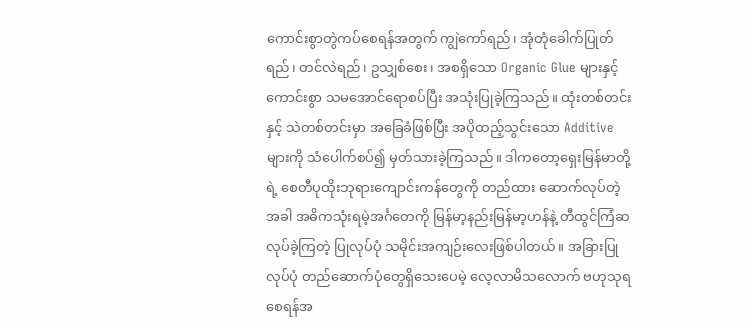ကောင်းစွာတွဲကပ်စေရန်အတွက် ကျွဲကော်ရည်၊ အုံတုံခေါက်ပြုတ်ရည်၊ တင်လဲရည်၊ ဥသျှစ်စေး၊ အစရှိသော Organic Glue များနှင့် ကောင်းစွာ သမအောင်ရောစပ်ပြီး အသုံးပြုခဲ့ကြသည်။ ထုံးတစ်တင်းနှင့် သဲတစ်တင်းမှာ အခြေခံဖြစ်ပြီး အပိုထည့်သွင်းသော Additive များကို သံပေါက်စပ်၍ မှတ်သားခဲ့ကြသည်။ ဒါကတော့ရှေးမြန်မာတို့ရဲ့ စေတီပုထိုးဘုရားကျောင်းကန်တွေကို တည်ထား ဆောက်လုပ်တဲ့အခါ အဓိကသုံးရမဲ့အင်္ဂတေကို မြန်မာ့နည်းမြန်မာ့ဟန်နဲ့ တီထွင်ကြံဆလုပ်ခဲ့ကြတဲ့ ပြုလုပ်ပုံ သမိုင်းအကျဉ်းလေးဖြစ်ပါတယ်။ အခြားပြုလုပ်ပုံ တည်ဆောက်ပုံတွေရှိသေးပေမဲ့ လေ့လာမိသလောက် ဗဟုသုရစေရန်အ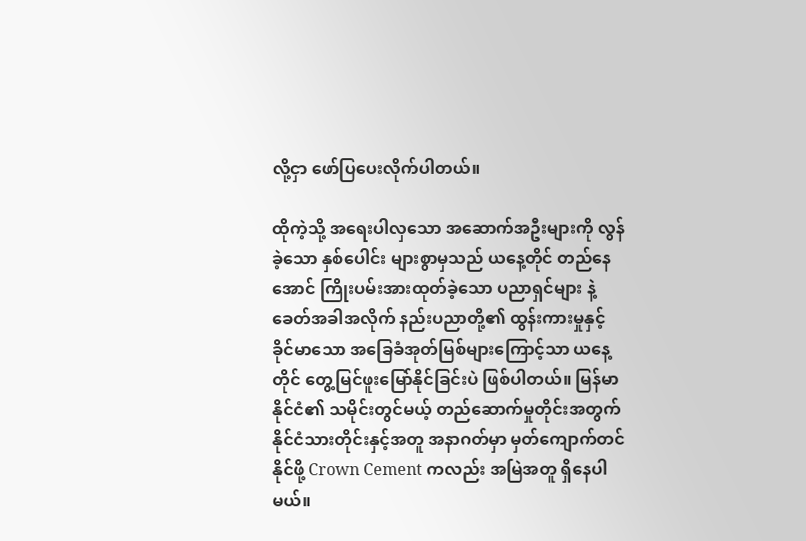လို့ငှာ ဖော်ပြပေးလိုက်ပါတယ်။

ထိုကဲ့သို့ အရေးပါလှသော အဆောက်အဦးများကို လွန်ခဲ့သော နှစ်ပေါင်း များစွာမှသည် ယနေ့တိုင် တည်နေအောင် ကြိုးပမ်းအားထုတ်ခဲ့သော ပညာရှင်များ နဲ့ ခေတ်အခါအလိုက် နည်းပညာတို့၏ ထွန်းကားမှုနှင့် ခိုင်မာသော အခြေခံအုတ်မြစ်များကြောင့်သာ ယနေ့တိုင် တွေ့မြင်ဖူးမြော်နိုင်ခြင်းပဲ ဖြစ်ပါတယ်။ မြန်မာနိုင်ငံ၏ သမိုင်းတွင်မယ့် တည်ဆောက်မှုတိုင်းအတွက် နိုင်ငံသားတိုင်းနှင့်အတူ အနာဂတ်မှာ မှတ်ကျောက်တင်နိုင်ဖို့ Crown Cement ကလည်း အမြဲအတူ ရှိနေပါမယ်။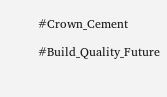#Crown_Cement

#Build_Quality_Future